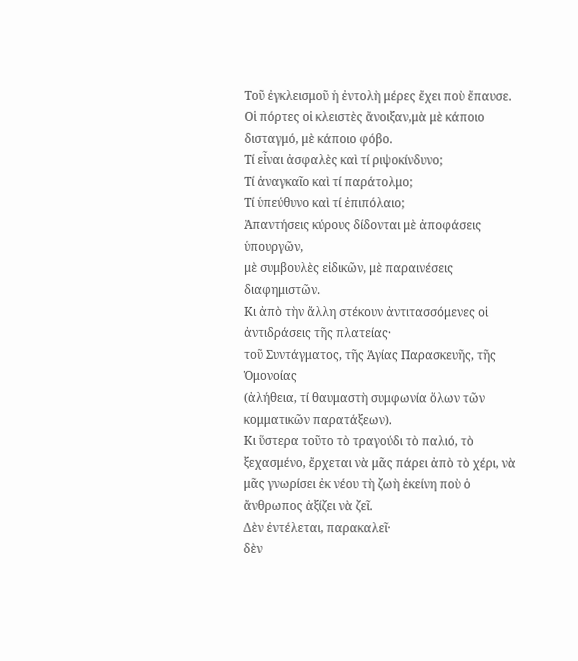Τοῦ ἐγκλεισμοῦ ἡ ἐντολὴ μέρες ἔχει ποὺ ἔπαυσε.
Οἱ πόρτες οἱ κλειστὲς ἄνοιξαν,μὰ μὲ κάποιο δισταγμό, μὲ κάποιο φόβο.
Τί εἶναι ἀσφαλὲς καὶ τί ριψοκίνδυνο;
Τί ἀναγκαῖο καὶ τί παράτολμο;
Τί ὑπεύθυνο καὶ τί ἐπιπόλαιο;
Ἀπαντήσεις κύρους δίδονται μὲ ἀποφάσεις ὑπουργῶν,
μὲ συμβουλὲς εἰδικῶν, μὲ παραινέσεις διαφημιστῶν.
Κι ἀπὸ τὴν ἄλλη στέκουν ἀντιτασσόμενες οἱ ἀντιδράσεις τῆς πλατείας·
τοῦ Συντάγματος, τῆς Ἁγίας Παρασκευῆς, τῆς Ὁμονοίας
(ἀλήθεια, τί θαυμαστὴ συμφωνία ὅλων τῶν κομματικῶν παρατάξεων).
Κι ὕστερα τοῦτο τὸ τραγούδι τὸ παλιό, τὸ ξεχασμένο, ἔρχεται νὰ μᾶς πάρει ἀπὸ τὸ χέρι, νὰ μᾶς γνωρίσει ἐκ νέου τὴ ζωὴ ἐκείνη ποὺ ὁ ἄνθρωπος ἀξίζει νὰ ζεῖ.
Δὲν ἐντέλεται, παρακαλεῖ·
δὲν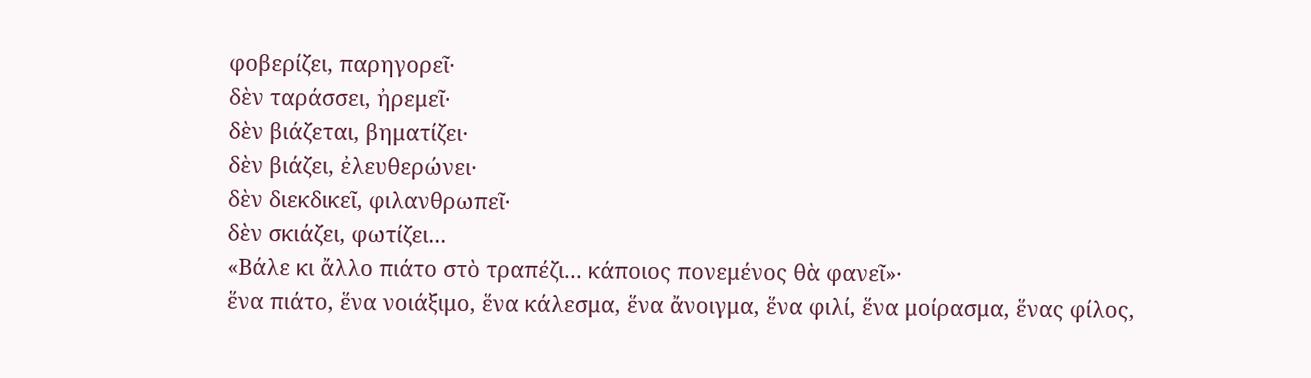φοβερίζει, παρηγορεῖ·
δὲν ταράσσει, ἠρεμεῖ·
δὲν βιάζεται, βηματίζει·
δὲν βιάζει, ἐλευθερώνει·
δὲν διεκδικεῖ, φιλανθρωπεῖ·
δὲν σκιάζει, φωτίζει...
«Βάλε κι ἄλλο πιάτο στὸ τραπέζι... κάποιος πονεμένος θὰ φανεῖ»·
ἕνα πιάτο, ἕνα νοιάξιμο, ἕνα κάλεσμα, ἕνα ἄνοιγμα, ἕνα φιλί, ἕνα μοίρασμα, ἕνας φίλος,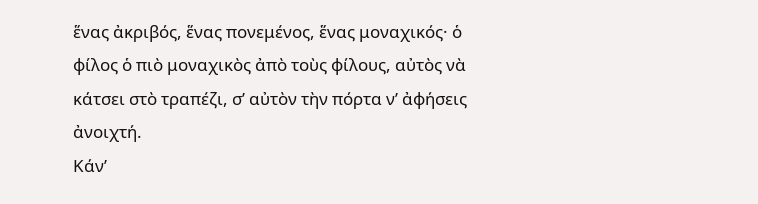ἕνας ἀκριβός, ἕνας πονεμένος, ἕνας μοναχικός· ὁ φίλος ὁ πιὸ μοναχικὸς ἀπὸ τοὺς φίλους, αὐτὸς νὰ κάτσει στὸ τραπέζι, σ’ αὐτὸν τὴν πόρτα ν’ ἀφήσεις ἀνοιχτή.
Κάν’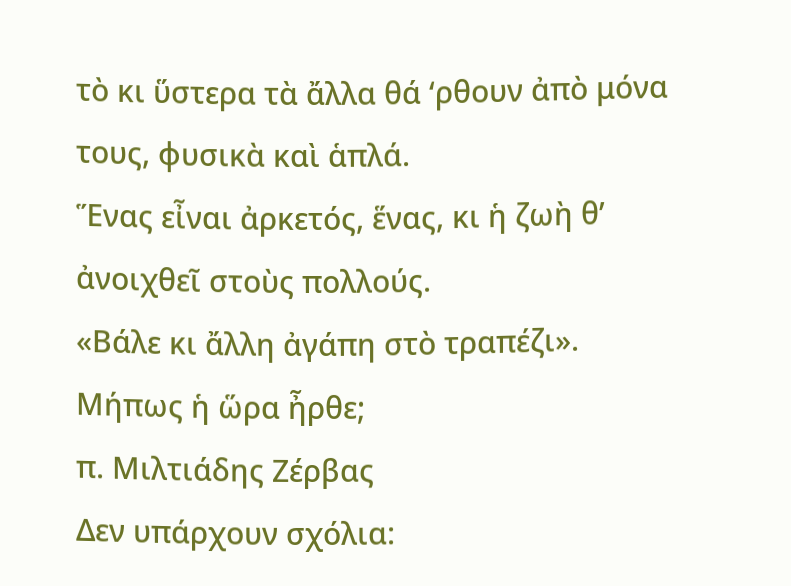τὸ κι ὕστερα τὰ ἄλλα θά ‘ρθουν ἀπὸ μόνα τους, φυσικὰ καὶ ἁπλά.
Ἕνας εἶναι ἀρκετός, ἕνας, κι ἡ ζωὴ θ’ ἀνοιχθεῖ στοὺς πολλούς.
«Βάλε κι ἄλλη ἀγάπη στὸ τραπέζι».
Μήπως ἡ ὥρα ἦρθε;
π. Μιλτιάδης Ζέρβας
Δεν υπάρχουν σχόλια: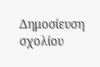Δημοσίευση σχολίου